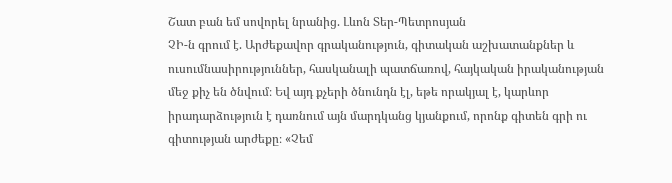Շատ բան եմ սովորել նրանից. Լևոն Տեր-Պետրոսյան
ՉԻ-ն գրում է. Արժեքավոր գրականություն, գիտական աշխատանքներ և ուսումնասիրություններ, հասկանալի պատճառով, հայկական իրականության մեջ քիչ են ծնվում։ Եվ այդ քչերի ծնունդն էլ, եթե որակյալ է, կարևոր իրադարձություն է դառնում այն մարդկանց կյանքում, որոնք գիտեն գրի ու գիտության արժեքը։ «Չեմ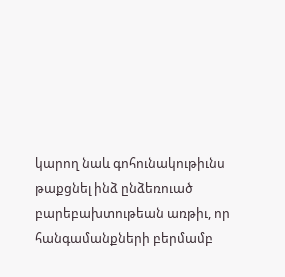կարող նաև գոհունակութիւնս թաքցնել ինձ ընձեռուած բարեբախտութեան առթիւ, որ հանգամանքների բերմամբ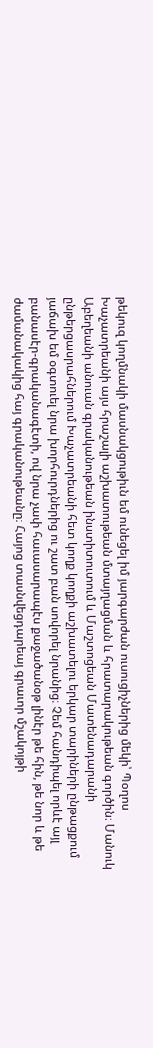թեկուզ կողմնակի մասնակցութիւն եմ ունեցել իմ յարգարժան ուսուցիչներից մեկի՝ Պօղոս Խաչատրեանի այս հրաշալի աշխատութեան մտայղացման և հրատարակութեան գործին։ Մանուկ Աբեղեանի անուան գրականութեան ինստիտուտում և Մաշտոցեան Մատենադարանի ընթերցասրահներում Խաչատրեանի հետ կողք կողքի աշխատելու երկար տարիների ընթացքում յաճախ եմ օգտուել նրա խորհուրդներից ու շատ բան սովորել նրանից։ Չեմ հանդիպել որևէ այլ բանասէր-գրականագէտի, ով նրա չափ հաւասարապէս քաջածանօթ լինէր թե հին, թե նոր և թե ժամանակակից հայ գրականութեանը։ Հայոց տասնվեցդարեայ գրաւոր մշակոյթի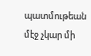պատմութեան մէջ չկար մի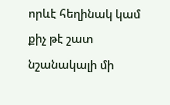որևէ հեղինակ կամ քիչ թէ շատ նշանակալի մի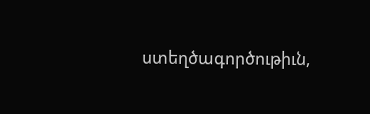ստեղծագործութիւն,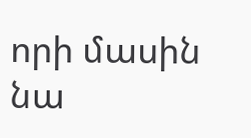որի մասին նա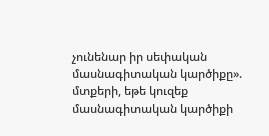չունենար իր սեփական մասնագիտական կարծիքը». մտքերի, եթե կուզեք մասնագիտական կարծիքի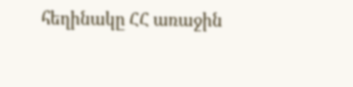հեղինակը ՀՀ առաջին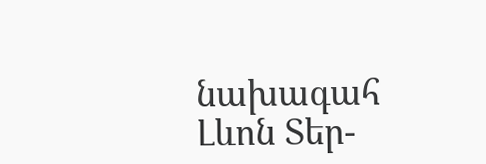նախագահ Լևոն Տեր-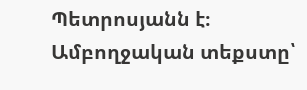Պետրոսյանն է։ Ամբողջական տեքստը՝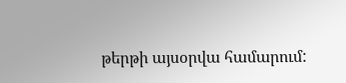թերթի այսօրվա համարում: